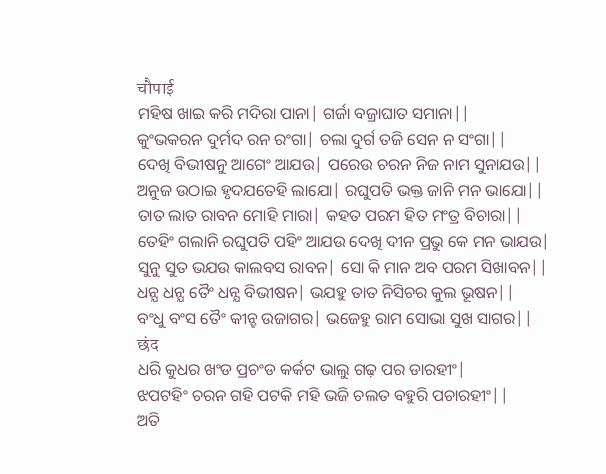चौपाई
ମହିଷ ଖାଇ କରି ମଦିରା ପାନା| ଗର୍ଜା ବଜ୍ରାଘାତ ସମାନା||
କୁଂଭକରନ ଦୁର୍ମଦ ରନ ରଂଗା| ଚଲା ଦୁର୍ଗ ତଜି ସେନ ନ ସଂଗା||
ଦେଖି ବିଭୀଷନୁ ଆଗେଂ ଆଯଉ| ପରେଉ ଚରନ ନିଜ ନାମ ସୁନାଯଉ||
ଅନୁଜ ଉଠାଇ ହୃଦଯତେହି ଲାଯୋ| ରଘୁପତି ଭକ୍ତ ଜାନି ମନ ଭାଯୋ||
ତାତ ଲାତ ରାବନ ମୋହି ମାରା| କହତ ପରମ ହିତ ମଂତ୍ର ବିଚାରା||
ତେହିଂ ଗଲାନି ରଘୁପତି ପହିଂ ଆଯଉ ଦେଖି ଦୀନ ପ୍ରଭୁ କେ ମନ ଭାଯଉ|
ସୁନୁ ସୁତ ଭଯଉ କାଲବସ ରାବନ| ସୋ କି ମାନ ଅବ ପରମ ସିଖାବନ||
ଧନ୍ଯ ଧନ୍ଯ ତୈଂ ଧନ୍ଯ ବିଭୀଷନ| ଭଯହୁ ତାତ ନିସିଚର କୁଲ ଭୂଷନ||
ବଂଧୁ ବଂସ ତୈଂ କୀନ୍ହ ଉଜାଗର| ଭଜେହୁ ରାମ ସୋଭା ସୁଖ ସାଗର||
छंद
ଧରି କୁଧର ଖଂଡ ପ୍ରଚଂଡ କର୍କଟ ଭାଲୁ ଗଢ଼ ପର ଡାରହୀଂ|
ଝପଟହିଂ ଚରନ ଗହି ପଟକି ମହି ଭଜି ଚଲତ ବହୁରି ପଚାରହୀଂ||
ଅତି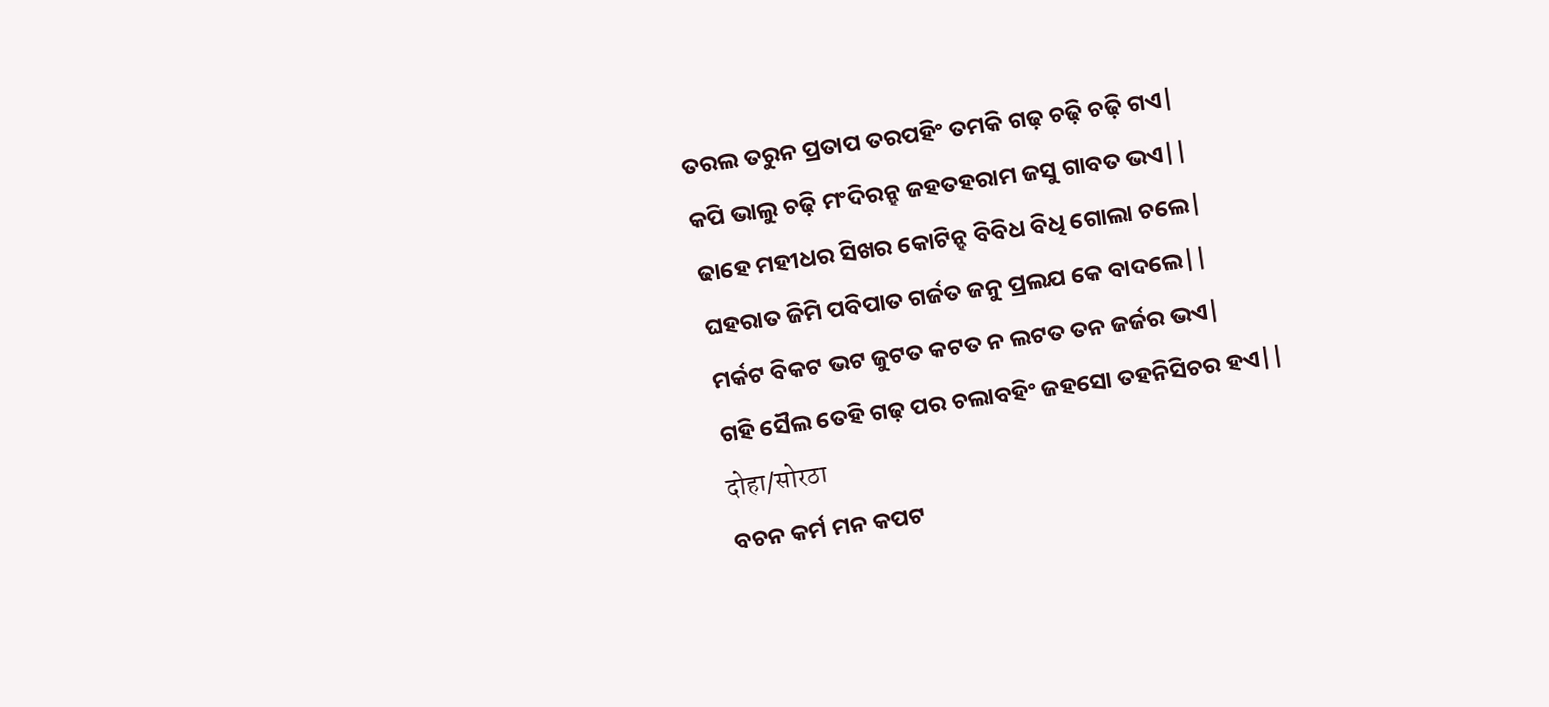ତରଲ ତରୁନ ପ୍ରତାପ ତରପହିଂ ତମକି ଗଢ଼ ଚଢ଼ି ଚଢ଼ି ଗଏ|
କପି ଭାଲୁ ଚଢ଼ି ମଂଦିରନ୍ହ ଜହତହରାମ ଜସୁ ଗାବତ ଭଏ||
ଢାହେ ମହୀଧର ସିଖର କୋଟିନ୍ହ ବିବିଧ ବିଧି ଗୋଲା ଚଲେ|
ଘହରାତ ଜିମି ପବିପାତ ଗର୍ଜତ ଜନୁ ପ୍ରଲଯ କେ ବାଦଲେ||
ମର୍କଟ ବିକଟ ଭଟ ଜୁଟତ କଟତ ନ ଲଟତ ତନ ଜର୍ଜର ଭଏ|
ଗହି ସୈଲ ତେହି ଗଢ଼ ପର ଚଲାବହିଂ ଜହସୋ ତହନିସିଚର ହଏ||
दोहा/सोरठा
ବଚନ କର୍ମ ମନ କପଟ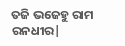ତଜି ଭଜେହୁ ରାମ ରନଧୀର|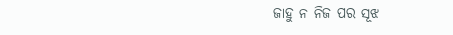ଜାହୁ ନ ନିଜ ପର ସୂଝ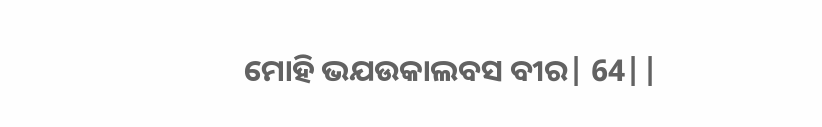ମୋହି ଭଯଉକାଲବସ ବୀର| 64||